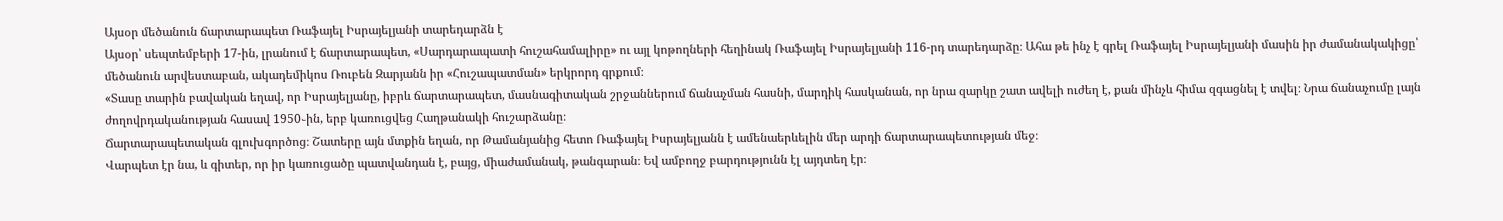Այսօր մեծանուն ճարտարապետ Ռաֆայել Իսրայելյանի տարեդարձն է
Այսօր՝ սեպտեմբերի 17-ին, լրանում է ճարտարապետ, «Սարդարապատի հուշահամալիրը» ու այլ կոթողների հեղինակ Ռաֆայել Իսրայելյանի 116-րդ տարեդարձը։ Ահա թե ինչ է գրել Ռաֆայել Իսրայելյանի մասին իր ժամանակակիցը՝ մեծանուն արվեստաբան, ակադեմիկոս Ռուբեն Զարյանն իր «Հուշապատման» երկրորդ գրքում։
«Տասը տարին բավական եղավ, որ Իսրայելյանը, իբրև ճարտարապետ, մասնագիտական շրջաններում ճանաչման հասնի, մարդիկ հասկանան, որ նրա զարկը շատ ավելի ուժեղ է, քան մինչև հիմա զգացնել է տվել։ Նրա ճանաչումը լայն ժողովրդականության հասավ 1950֊ին, երբ կառուցվեց Հաղթանակի հուշարձանը։
Ճարտարապետական գլուխգործոց։ Շատերը այն մտքին եղան, որ Թամանյանից հետո Ռաֆայել Իսրայելյանն է ամենաերևելին մեր արդի ճարտարապետության մեջ։
Վարպետ էր նա, և գիտեր, որ իր կառուցածը պատվանդան է, բայց, միաժամանակ, թանգարան։ Եվ ամբողջ բարդությունն էլ այդտեղ էր։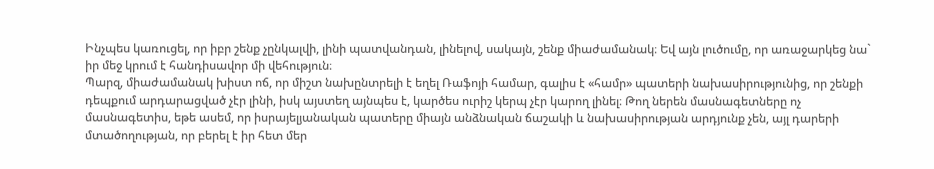Ինչպես կառուցել, որ իբր շենք չընկալվի, լինի պատվանդան, լինելով, սակայն, շենք միաժամանակ։ Եվ այն լուծումը, որ առաջարկեց նա` իր մեջ կրում է հանդիսավոր մի վեհություն։
Պարզ, միաժամանակ խիստ ոճ, որ միշտ նախընտրելի է եղել Ռաֆոյի համար, գալիս է «համր» պատերի նախասիրությունից, որ շենքի դեպքում արդարացված չէր լինի, իսկ այստեղ այնպես է, կարծես ուրիշ կերպ չէր կարող լինել։ Թող ներեն մասնագետները ոչ մասնագետիս, եթե ասեմ, որ իսրայելյանական պատերը միայն անձնական ճաշակի և նախասիրության արդյունք չեն, այլ դարերի մտածողության, որ բերել է իր հետ մեր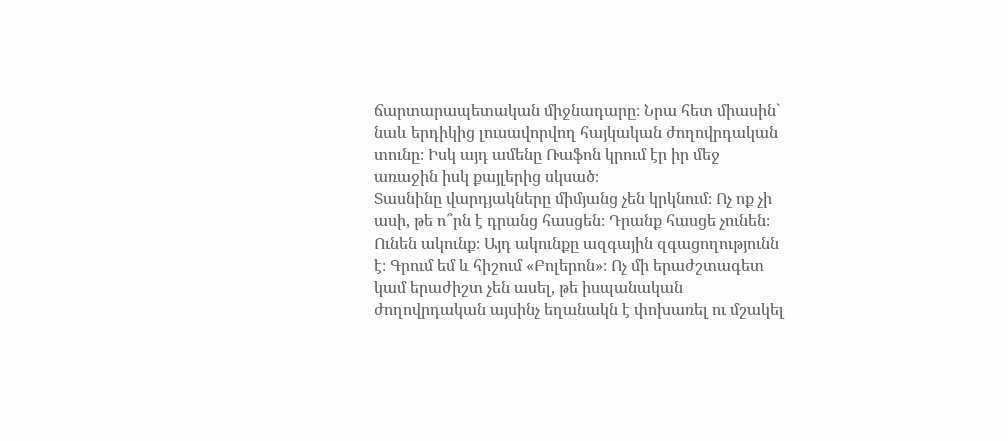ճարտարապետական միջնադարը։ Նրա հետ միասին` նաև երդիկից լուսավորվող հայկական ժողովրդական տունը։ Իսկ այդ ամենը Ռաֆոն կրում էր իր մեջ առաջին իսկ քայլերից սկսած։
Տասնինը վարդյակները միմյանց չեն կրկնում։ Ոչ ոք չի ասի, թե ո՞րն է դրանց հասցեն։ Դրանք հասցե չունեն։ Ունեն ակունք։ Այդ ակունքը ազգային զգացողությունն է։ Գրում եմ և հիշում «Բոլերոն»։ Ոչ մի երաժշտագետ կամ երաժիշտ չեն ասել, թե իսպանական ժողովրդական այսինչ եղանակն է փոխառել ու մշակել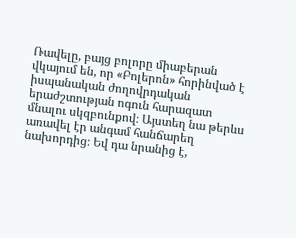Ռավելը, բայց բոլորը միաբերան վկայում են, որ «Բոլերոն» հորինված է իսպանական ժողովրդական երաժշտության ոգուն հարազատ մնալու սկզբունքով։ Այստեղ նա թերևս առավել էր անգամ հանճարեղ նախորդից։ Եվ դա նրանից է,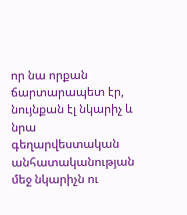որ նա որքան ճարտարապետ էր, նույնքան էլ նկարիչ և նրա գեղարվեստական անհատականության մեջ նկարիչն ու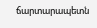ճարտարապետն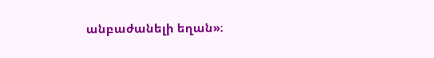անբաժանելի եղան»։